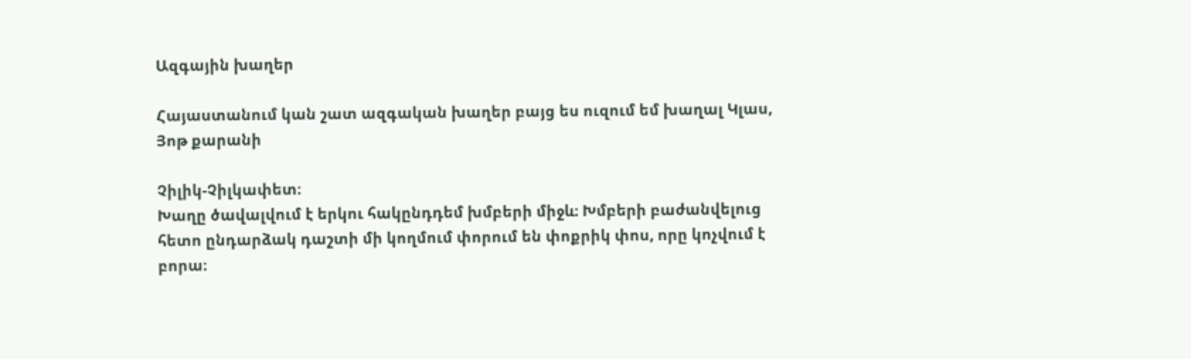Ազգային խաղեր

Հայաստանում կան շատ ազգական խաղեր բայց ես ուզում եմ խաղալ Կլաս, Յոթ քարանի

Չիլիկ-Չիլկափետ։
Խաղը ծավալվում է երկու հակընդդեմ խմբերի միջև։ Խմբերի բաժանվելուց հետո ընդարձակ դաշտի մի կողմում փորում են փոքրիկ փոս, որը կոչվում է բորա։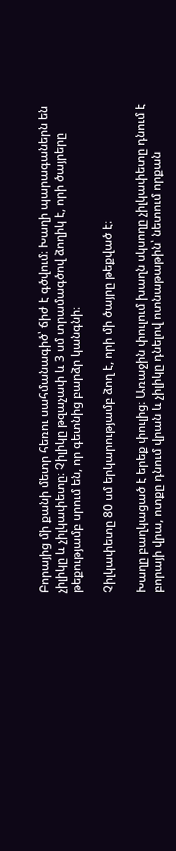Բորայից մի քանի մետր հեռու սահմանագիծ՝ ճիժ է գծվում։ Խաղի պարագաներն են չիլիկը և չիլկափետը։ Չիլիկը թզաչափ և 3 սմ տրամագծով ձողիկ է, որի ծայրերը թեքությամբ սրում են, որ գետնից բարձր կանգնի։

Չիլկափետը 80 սմ երկարությամբ ձող է, որի մի ծայրը թեքված է։

Խաղը բաղկացած է երեք փուլից։ Առաջին փուլում խաղն սկսողը չիլկափետը դնում է բորայի վրա, ոտքը դնում վրան և չիլիկը դնելով ոտնաթաթին՝ նետում որքան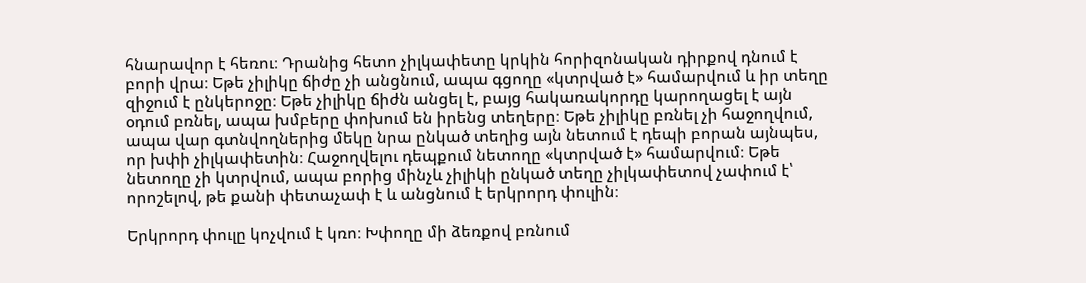հնարավոր է հեռու։ Դրանից հետո չիլկափետը կրկին հորիզոնական դիրքով դնում է բորի վրա։ Եթե չիլիկը ճիժը չի անցնում, ապա գցողը «կտրված է» համարվում և իր տեղը զիջում է ընկերոջը։ Եթե չիլիկը ճիժն անցել է, բայց հակառակորդը կարողացել է այն օդում բռնել, ապա խմբերը փոխում են իրենց տեղերը։ Եթե չիլիկը բռնել չի հաջողվում, ապա վար գտնվողներից մեկը նրա ընկած տեղից այն նետում է դեպի բորան այնպես, որ խփի չիլկափետին։ Հաջողվելու դեպքում նետողը «կտրված է» համարվում։ Եթե նետողը չի կտրվում, ապա բորից մինչև չիլիկի ընկած տեղը չիլկափետով չափում է՝ որոշելով, թե քանի փետաչափ է և անցնում է երկրորդ փուլին։

Երկրորդ փուլը կոչվում է կռո։ Խփողը մի ձեռքով բռնում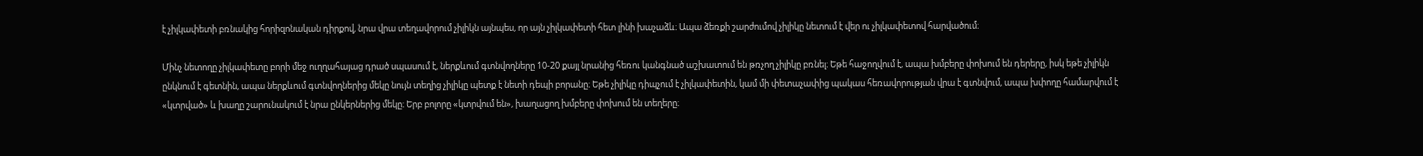է չիլկափետի բռնակից հորիզոնական դիրքով, նրա վրա տեղավորում չիլիկն այնպես, որ այն չիլկափետի հետ լինի խաչաձև։ Ապա ձեռքի շարժումով չիլիկը նետում է վեր ու չիլկափետով հարվածում։

Մինչ նետողը չիլկափետը բորի մեջ ուղղահայաց դրած սպասում է, ներքևում գտնվողները 10-20 քայլ նրանից հեռու կանգնած աշխատում են թռչող չիլիկը բռնել։ Եթե հաջողվում է, ապա խմբերը փոխում են դերերը, իսկ եթե չիլիկն ընկնում է գետնին, ապա ներքևում գտնվողներից մեկը նույն տեղից չիլիկը պետք է նետի դեպի բորանը։ Եթե չիլիկը դիպչում է չիլկափետին, կամ մի փետաչափից պակաս հեռավորության վրա է գտնվում, ապա խփողը համարվում է «կտրված» և խաղը շարունակում է նրա ընկերներից մեկը։ Երբ բոլորը «կտրվում են», խաղացող խմբերը փոխում են տեղերը։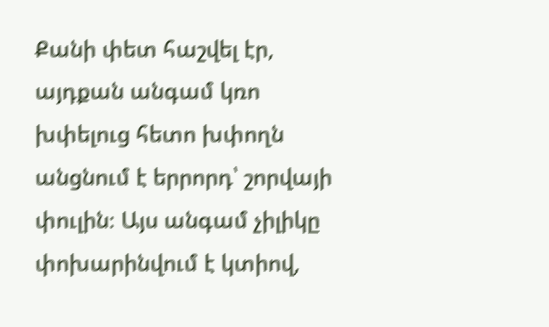Քանի փետ հաշվել էր, այդքան անգամ կռո խփելուց հետո խփողն անցնում է երրորդ՝ շորվայի փուլին։ Այս անգամ չիլիկը փոխարինվում է կտիով,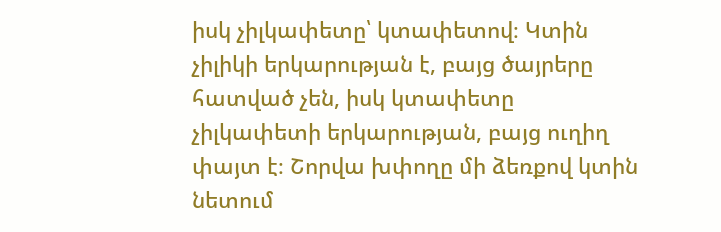իսկ չիլկափետը՝ կտափետով։ Կտին չիլիկի երկարության է, բայց ծայրերը հատված չեն, իսկ կտափետը չիլկափետի երկարության, բայց ուղիղ փայտ է։ Շորվա խփողը մի ձեռքով կտին նետում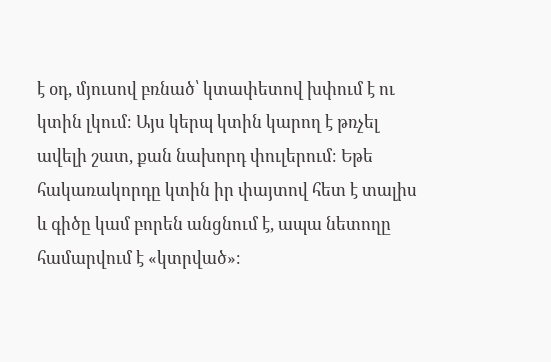է օդ, մյուսով բռնած՝ կտափետով խփում է ու կտին լկում։ Այս կերպ կտին կարող է թռչել ավելի շատ, քան նախորդ փուլերում։ Եթե հակառակորդը կտին իր փայտով հետ է տալիս և գիծը կամ բորեն անցնում է, ապա նետողը համարվում է «կտրված»։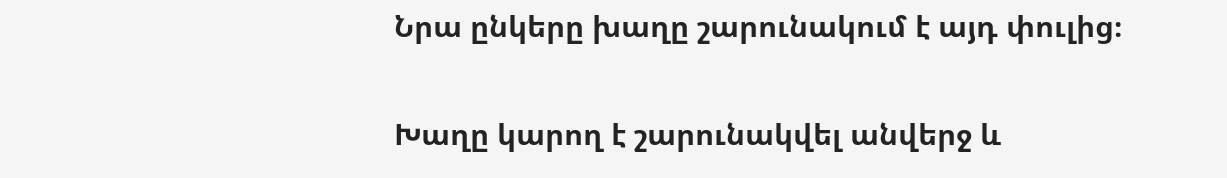Նրա ընկերը խաղը շարունակում է այդ փուլից։

Խաղը կարող է շարունակվել անվերջ և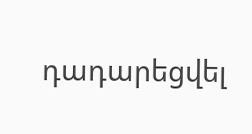դադարեցվել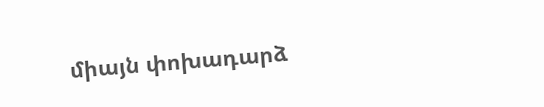միայն փոխադարձ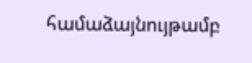համաձայնույթամբ